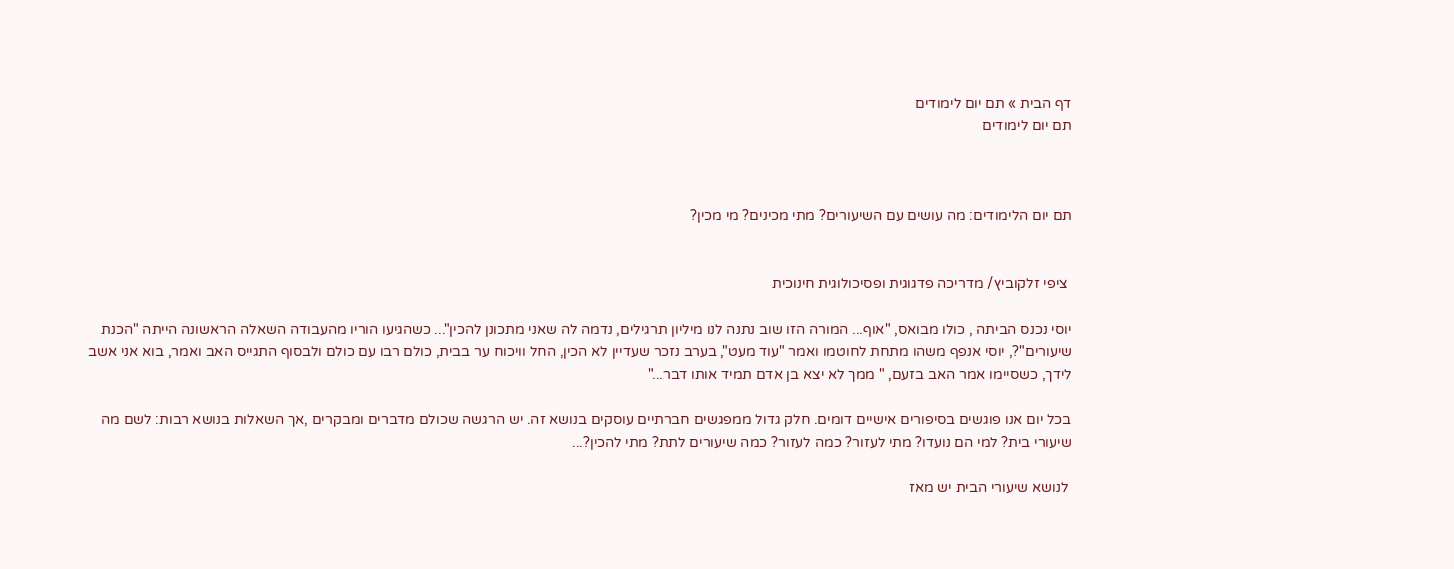דף הבית » תם יום לימודים
תם יום לימודים



תם יום הלימודים: מה עושים עם השיעורים? מתי מכינים? מי מכין?


 ציפי זלקוביץ/ מדריכה פדגוגית ופסיכולוגית חינוכית

יוסי נכנס הביתה , כולו מבואס, "אוף... המורה הזו שוב נתנה לנו מיליון תרגילים, נדמה לה שאני מתכונן להכין"... כשהגיעו הוריו מהעבודה השאלה הראשונה הייתה "הכנת שיעורים"?, יוסי אנפף משהו מתחת לחוטמו ואמר "עוד מעט", בערב נזכר שעדיין לא הכין, החל וויכוח ער בבית, כולם רבו עם כולם ולבסוף התגייס האב ואמר, בוא אני אשב לידך, כשסיימו אמר האב בזעם, " ממך לא יצא בן אדם תמיד אותו דבר..."

בכל יום אנו פוגשים בסיפורים אישיים דומים. חלק גדול ממפגשים חברתיים עוסקים בנושא זה. יש הרגשה שכולם מדברים ומבקרים ,אך השאלות בנושא רבות: לשם מה שיעורי בית? למי הם נועדו? מתי לעזור? כמה לעזור? כמה שיעורים לתת? מתי להכין?...

 לנושא שיעורי הבית יש מאז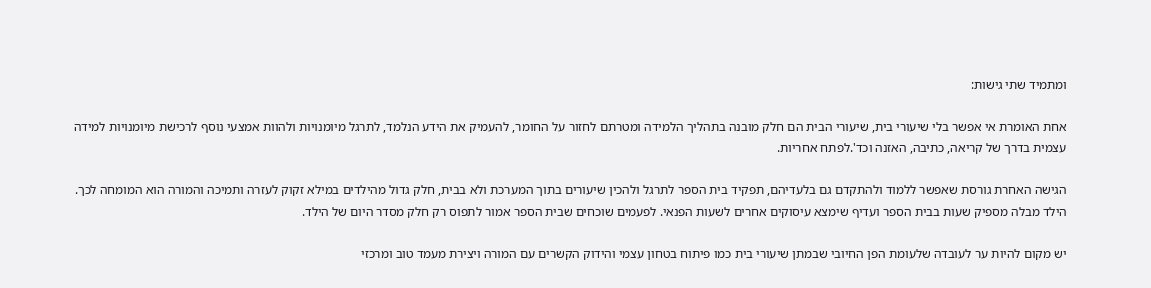ומתמיד שתי גישות:

אחת האומרת אי אפשר בלי שיעורי בית, שיעורי הבית הם חלק מובנה בתהליך הלמידה ומטרתם לחזור על החומר, להעמיק את הידע הנלמד, לתרגל מיומנויות ולהוות אמצעי נוסף לרכישת מיומנויות למידה עצמית בדרך של קריאה, כתיבה, האזנה וכד'.לפתח אחריות.

הגישה האחרת גורסת שאפשר ללמוד ולהתקדם גם בלעדיהם, תפקיד בית הספר לתרגל ולהכין שיעורים בתוך המערכת ולא בבית, חלק גדול מהילדים במילא זקוק לעזרה ותמיכה והמורה הוא המומחה לכך. הילד מבלה מספיק שעות בבית הספר ועדיף שימצא עיסוקים אחרים לשעות הפנאי. לפעמים שוכחים שבית הספר אמור לתפוס רק חלק מסדר היום של הילד.

יש מקום להיות ער לעובדה שלעומת הפן החיובי שבמתן שיעורי בית כמו פיתוח בטחון עצמי והידוק הקשרים עם המורה ויצירת מעמד טוב ומרכזי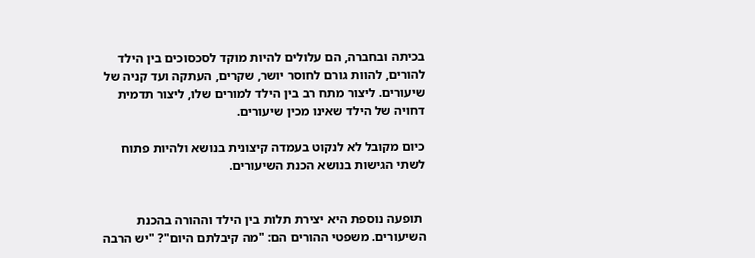בכיתה ובחברה, הם עלולים להיות מוקד לסכסוכים בין הילד להורים, להוות גורם לחוסר יושר, שקרים, העתקה ועד קניה של שיעורים. ליצור מתח רב בין הילד למורים שלו, ליצור תדמית דחויה של הילד שאינו מכין שיעורים.

כיום מקובל לא לנקוט בעמדה קיצונית בנושא ולהיות פתוח לשתי הגישות בנושא הכנת השיעורים.


 תופעה נוספת היא יצירת תלות בין הילד וההורה בהכנת השיעורים. משפטי ההורים הם: "מה קיבלתם היום"? "יש הרבה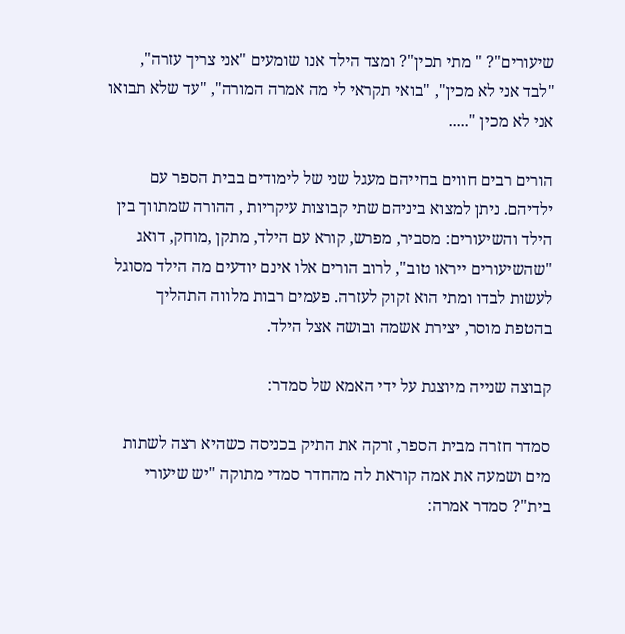שיעורים"? " מתי תכין"? ומצד הילד אנו שומעים "אני צריך עזרה", "לבד אני לא מכין", "בואי תקראי לי מה אמרה המורה", "עד שלא תבואו אני לא מכין ".....

הורים רבים חווים בחייהם מעגל שני של לימודים בבית הספר עם ילדיהם. ניתן למצוא ביניהם שתי קבוצות עיקריות , ההורה שמתווך בין הילד והשיעורים: מסביר, מפרש, קורא עם הילד, מתקן ,מוחק, דואג "שהשיעורים ייראו טוב", לרוב הורים אלו אינם יודעים מה הילד מסוגל לעשות לבדו ומתי הוא זקוק לעזרה. פעמים רבות מלווה התהליך בהטפת מוסר, יצירת אשמה ובושה אצל הילד.

קבוצה שנייה מיוצגת על ידי האמא של סמדר:

סמדר חזרה מבית הספר, זרקה את התיק בכניסה כשהיא רצה לשתות מים ושמעה את אמה קוראת לה מהחדר סמדי מתוקה "יש שיעורי בית"? סמדר אמרה: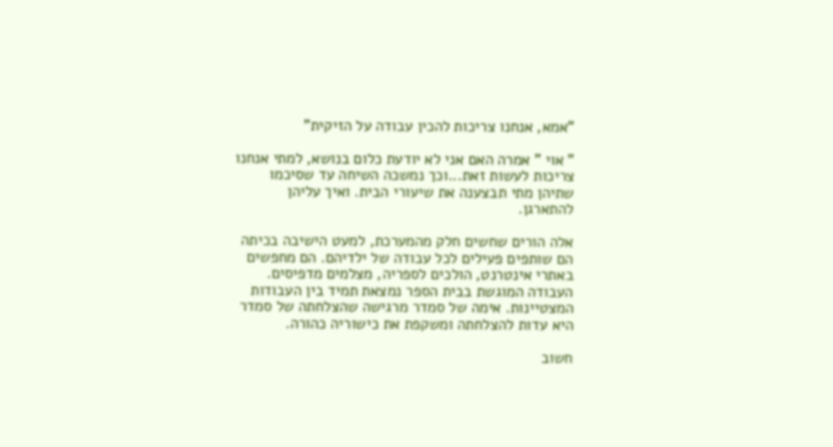"אמא, אנחנו צריכות להכין עבודה על הזיקית"

" אוי " אמרה האם אני לא יודעת כלום בנושא, למתי אנחנו צריכות לעשות זאת...וכך נמשכה השיחה עד שסיכמו שתיהן מתי תבצענה את שיעורי הבית. ואיך עליהן להתארגן.

אלה הורים שחשים חלק מהמערכת, למעט הישיבה בכיתה הם שותפים פעילים לכל עבודה של ילדיהם. הם מחפשים באתרי אינטרנט, הולכים לספריה, מצלמים מדפיסים. העבודה המוגשת בבית הספר נמצאת תמיד בין העבודות המצטיינות. אימה של סמדר מרגישה שהצלחתה של סמדר היא עדות להצלחתה ומשקפת את כישוריה כהורה.

חשוב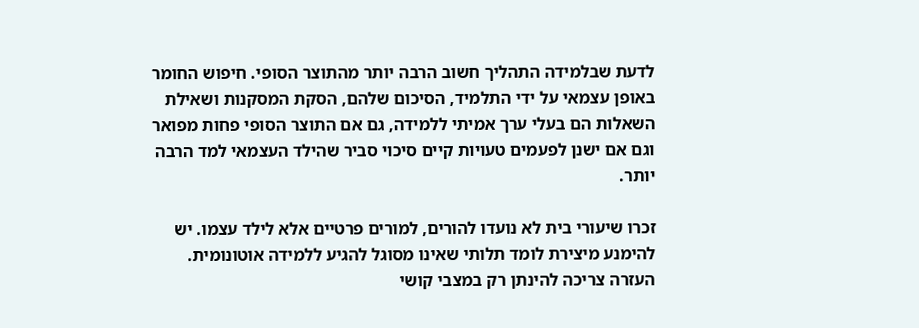לדעת שבלמידה התהליך חשוב הרבה יותר מהתוצר הסופי. חיפוש החומר באופן עצמאי על ידי התלמיד, הסיכום שלהם, הסקת המסקנות ושאילת השאלות הם בעלי ערך אמיתי ללמידה, גם אם התוצר הסופי פחות מפואר וגם אם ישנן לפעמים טעויות קיים סיכוי סביר שהילד העצמאי למד הרבה יותר.

זכרו שיעורי בית לא נועדו להורים, למורים פרטיים אלא לילד עצמו. יש להימנע מיצירת לומד תלותי שאינו מסוגל להגיע ללמידה אוטונומית. העזרה צריכה להינתן רק במצבי קושי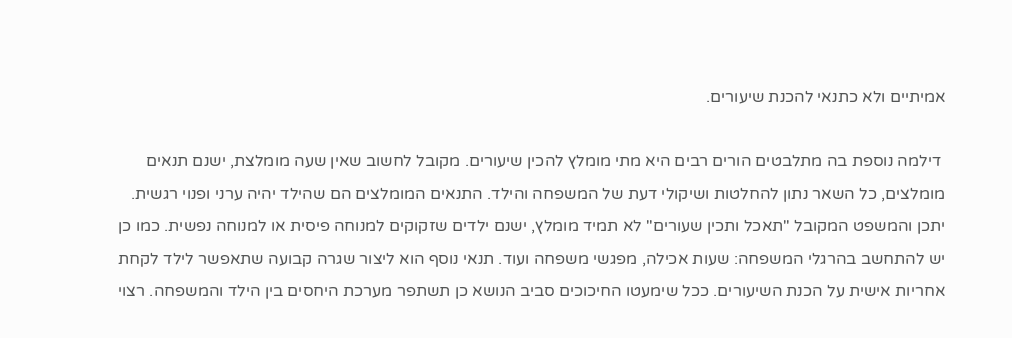אמיתיים ולא כתנאי להכנת שיעורים.

 דילמה נוספת בה מתלבטים הורים רבים היא מתי מומלץ להכין שיעורים. מקובל לחשוב שאין שעה מומלצת, ישנם תנאים מומלצים, כל השאר נתון להחלטות ושיקולי דעת של המשפחה והילד. התנאים המומלצים הם שהילד יהיה ערני ופנוי רגשית. יתכן והמשפט המקובל "תאכל ותכין שעורים" לא תמיד מומלץ, ישנם ילדים שזקוקים למנוחה פיסית או למנוחה נפשית. כמו כן יש להתחשב בהרגלי המשפחה: שעות אכילה, מפגשי משפחה ועוד. תנאי נוסף הוא ליצור שגרה קבועה שתאפשר לילד לקחת אחריות אישית על הכנת השיעורים. ככל שימעטו החיכוכים סביב הנושא כן תשתפר מערכת היחסים בין הילד והמשפחה. רצוי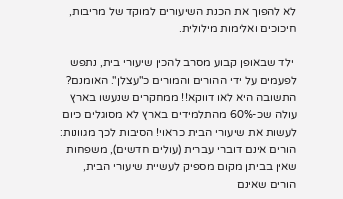לא להפוך את הכנת השיעורים למוקד של מריבות, חיכוכים ואלימות מילולית.

 ילד שבאופן קבוע מסרב להכין שיעורי בית, נתפש לפעמים על ידי ההורים והמורים כ"עצלן". האומנם? התשובה היא לאו דווקא!! ממחקרים שנעשו בארץ עולה שכ-60% מהתלמידים בארץ לא מסוגלים כיום לעשות את שיעורי הבית כראוי! הסיבות לכך מגוונות: הורים אינם דוברי עברית (עולים חדשים), משפחות שאין בביתן מקום מספיק לעשיית שיעורי הבית, הורים שאינם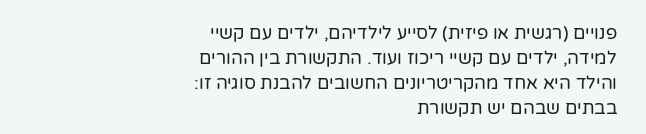פנויים (רגשית או פיזית) לסייע לילדיהם, ילדים עם קשיי למידה, ילדים עם קשיי ריכוז ועוד. התקשורת בין ההורים והילד היא אחד מהקריטריונים החשובים להבנת סוגיה זו: בבתים שבהם יש תקשורת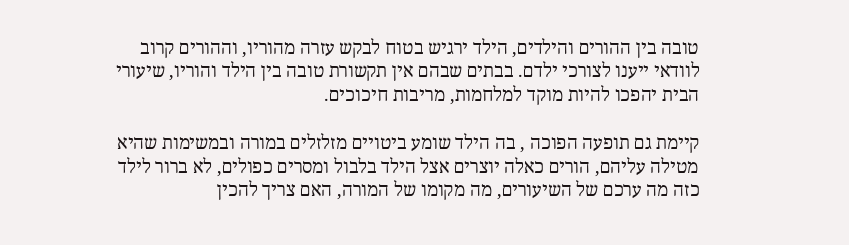טובה בין ההורים והילדים, הילד ירגיש בטוח לבקש עזרה מהוריו, וההורים קרוב לוודאי ייענו לצורכי ילדם. בבתים שבהם אין תקשורת טובה בין הילד והוריו, שיעורי הבית יהפכו להיות מוקד למלחמות, מריבות חיכוכים.

קיימת גם תופעה הפוכה , בה הילד שומע ביטויים מזלזלים במורה ובמשימות שהיא מטילה עליהם, הורים כאלה יוצרים אצל הילד בלבול ומסרים כפולים, לא ברור לילד כזה מה ערכם של השיעורים, מה מקומו של המורה, האם צריך להכין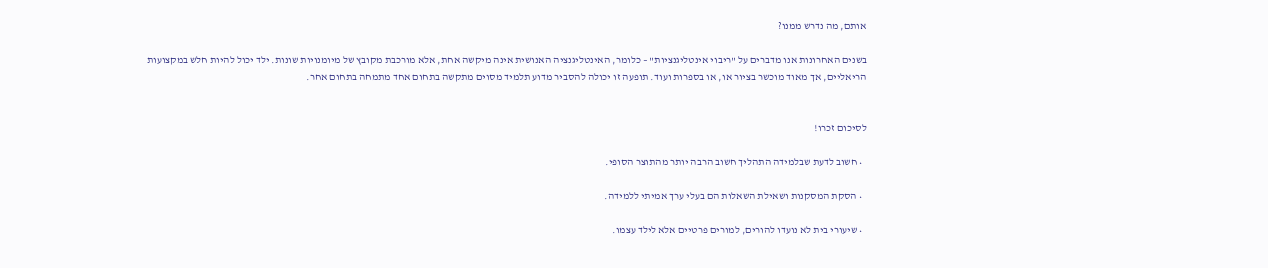אותם, מה נדרש ממנו?

בשנים האחרונות אנו מדברים על "ריבוי אינטליגנציות" – כלומר, האינטליגנציה האנושית אינה מיקשה אחת, אלא מורכבת מקובץ של מיומנויות שונות. ילד יכול להיות חלש במקצועות הריאליים, אך מאוד מוכשר בציור או, או בספרות ועוד. תופעה זו יכולה להסביר מדוע תלמיד מסוים מתקשה בתחום אחד מתמחה בתחום אחר.


לסיכום זכרו!

  • חשוב לדעת שבלמידה התהליך חשוב הרבה יותר מהתוצר הסופי.

  • הסקת המסקנות ושאילת השאלות הם בעלי ערך אמיתי ללמידה.

  • שיעורי בית לא נועדו להורים, למורים פרטיים אלא לילד עצמו.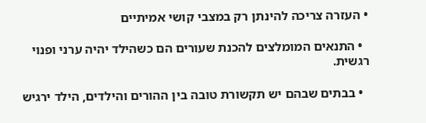• העזרה צריכה להינתן רק במצבי קושי אמיתיים

  • התנאים המומלצים להכנת שעורים הם כשהילד יהיה ערני ופנוי רגשית.

  • בבתים שבהם יש תקשורת טובה בין ההורים והילדים, הילד ירגיש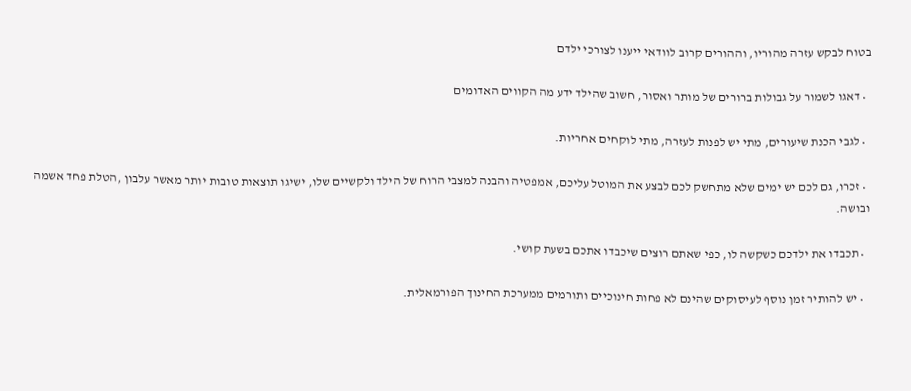בטוח לבקש עזרה מהוריו, וההורים קרוב לוודאי ייענו לצורכי ילדם

  • דאגו לשמור על גבולות ברורים של מותר ואסור, חשוב שהילד ידע מה הקווים האדומים

  • לגבי הכנת שיעורים, מתי יש לפנות לעזרה, מתי לוקחים אחריות.

  • זכרו, גם לכם יש ימים שלא מתחשק לכם לבצע את המוטל עליכם, אמפטיה והבנה למצבי הרוח של הילד ולקשיים שלו, ישיגו תוצאות טובות יותר מאשר עלבון ,הטלת פחד אשמה ובושה.

  • תכבדו את ילדכם כשקשה לו, כפי שאתם רוצים שיכבדו אתכם בשעת קושי.

  • יש להותיר זמן נוסף לעיסוקים שהינם לא פחות חינוכיים ותורמים ממערכת החינוך הפורמאלית.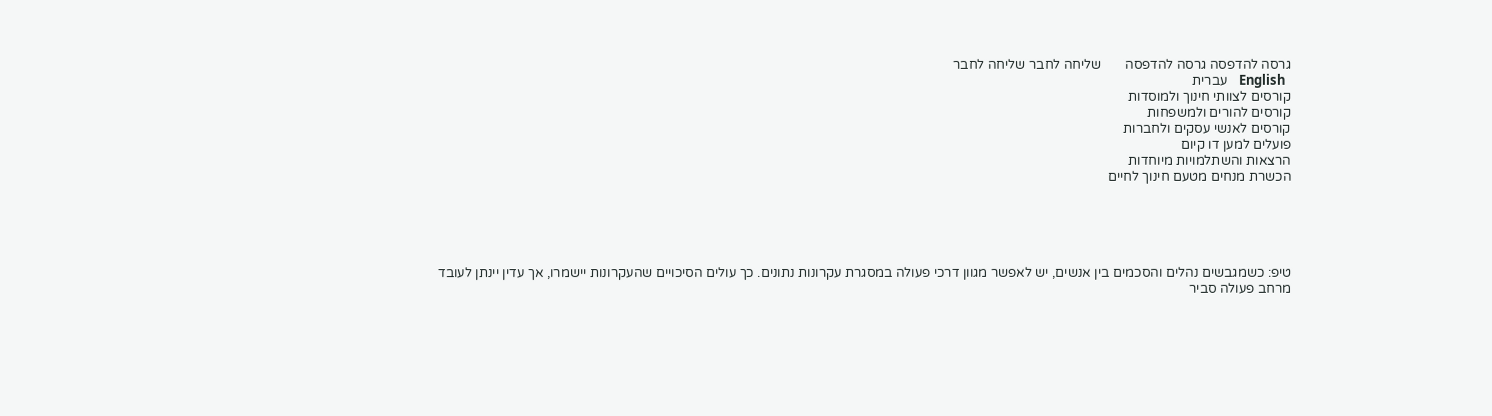גרסה להדפסה גרסה להדפסה       שליחה לחבר שליחה לחבר
  English    עברית
קורסים לצוותי חינוך ולמוסדות
קורסים להורים ולמשפחות
קורסים לאנשי עסקים ולחברות
פועלים למען דו קיום
הרצאות והשתלמויות מיוחדות
הכשרת מנחים מטעם חינוך לחיים





טיפ: כשמגבשים נהלים והסכמים בין אנשים, יש לאפשר מגוון דרכי פעולה במסגרת עקרונות נתונים. כך עולים הסיכויים שהעקרונות יישמרו, אך עדין יינתן לעובד מרחב פעולה סביר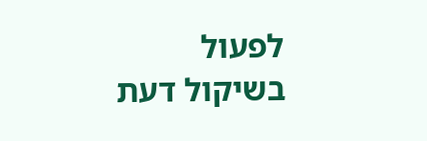לפעול בשיקול דעת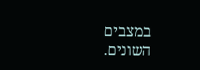במצבים השונים.